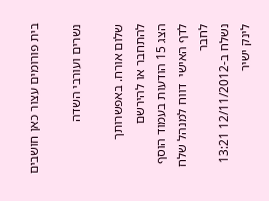בית פורומים עצור כאן חושבים

נשרים ועורבי השדה

שלום אורח. באפשרותך להתחבר או להירשם
הצג 15 הודעות בעמוד הוסף לדף האישי  דווח למנהל שלח לחבר
נשלח ב-12/11/2012 13:21 לינק ישיר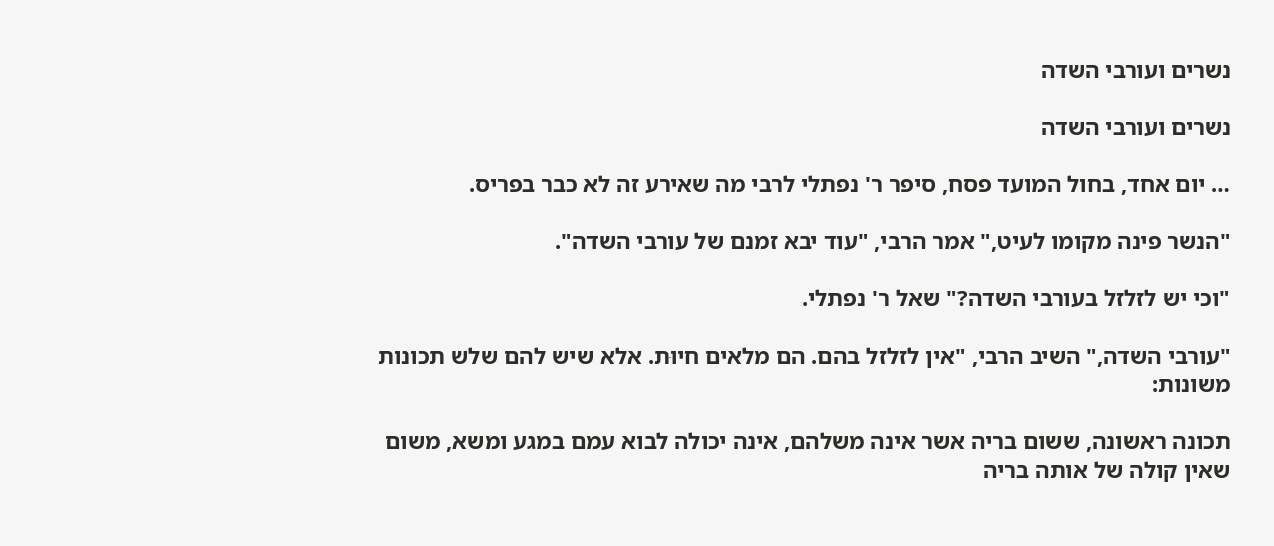נשרים ועורבי השדה

נשרים ועורבי השדה

… יום אחד, בחול המועד פסח, סיפר ר' נפתלי לרבי מה שאירע זה לא כבר בפריס.

"הנשר פינה מקומו לעיט," אמר הרבי, "עוד יבא זמנם של עורבי השדה".

"וכי יש לזלזל בעורבי השדה?" שאל ר' נפתלי.

"עורבי השדה," השיב הרבי, "אין לזלזל בהם. הם מלאים חיוּת. אלא שיש להם שלש תכונות משונות:

תכונה ראשונה, ששום בריה אשר אינה משלהם, אינה יכולה לבוא עמם במגע ומשא, משום שאין קולה של אותה בריה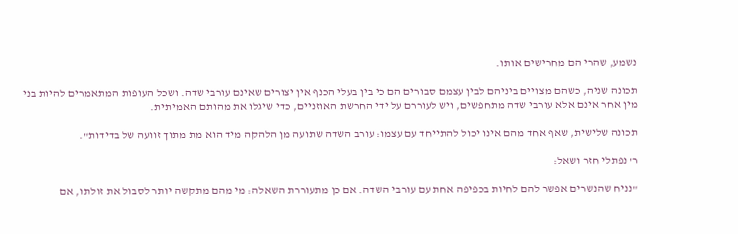נשמע, שהרי הם מחרישים אותו.

תכונה שניה, כשהם מצויים ביניהם לבין עצמם סבורים הם כי בין בעלי הכנף אין יצורים שאינם עורבי שדה. ושכל העופות המתאמרים להיות בני מין אחר אינם אלא עורבי שדה מתחפשים, ויש לעוררם על ידי החרשת האוזניים, כדי שיגלו את מהותם האמיתית.

תכונה שלישית, שאף אחד מהם אינו יכול להתייחד עם עצמו: עורב השדה שתועה מן הלהקה מיד הוא מת מתוך זוועה של בדידות".

ר' נפתלי חזר ושאל:

"נניח שהנשרים אפשר להם לחיות בכפיפה אחת עם עורבי השדה. אם כן מתעוררת השאלה: מי מהם מתקשה יותר לסבול את זולתו, אם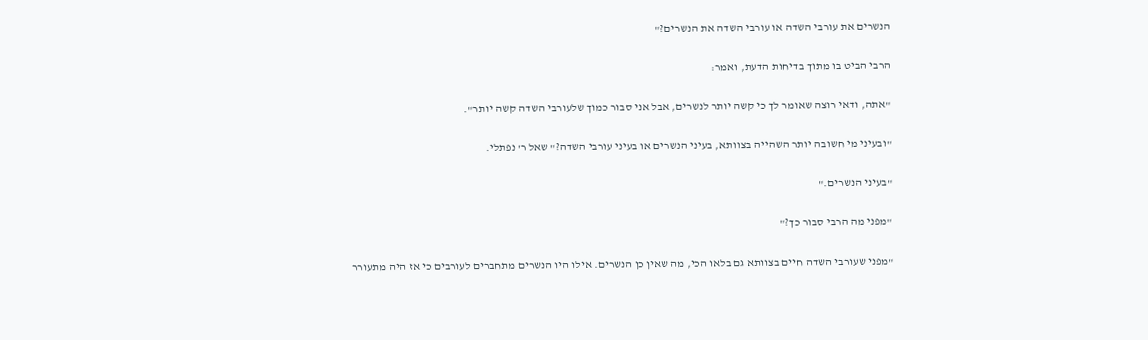הנשרים את עורבי השדה או עורבי השדה את הנשרים?"

הרבי הביט בו מתוך בדיחות הדעת, ואמר:

"אתה, ודאי רוצה שאומר לך כי קשה יותר לנשרים, אבל אני סבור כמוך שלעורבי השדה קשה יותר".

"ובעיני מי חשובה יותר השהייה בצוותא, בעיני הנשרים או בעיני עורבי השדה?" שאל ר' נפתלי.

"בעיני הנשרים."

"מפני מה הרבי סבור כך?"

"מפני שעורבי השדה חיים בצוותא גם בלאו הכי, מה שאין כן הנשרים. אילו היו הנשרים מתחברים לעורבים כי אז היה מתעורר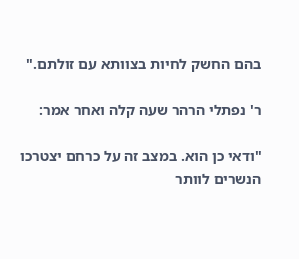בהם החשק לחיות בצוותא עם זולתם."

ר' נפתלי הרהר שעה קלה ואחר אמר:

"ודאי כן הוא. במצב זה על כרחם יצטרכו הנשרים לוותר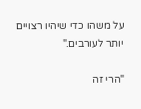על משהו כדי שיהיו רצויים יותר לעורבים."

"הרי זה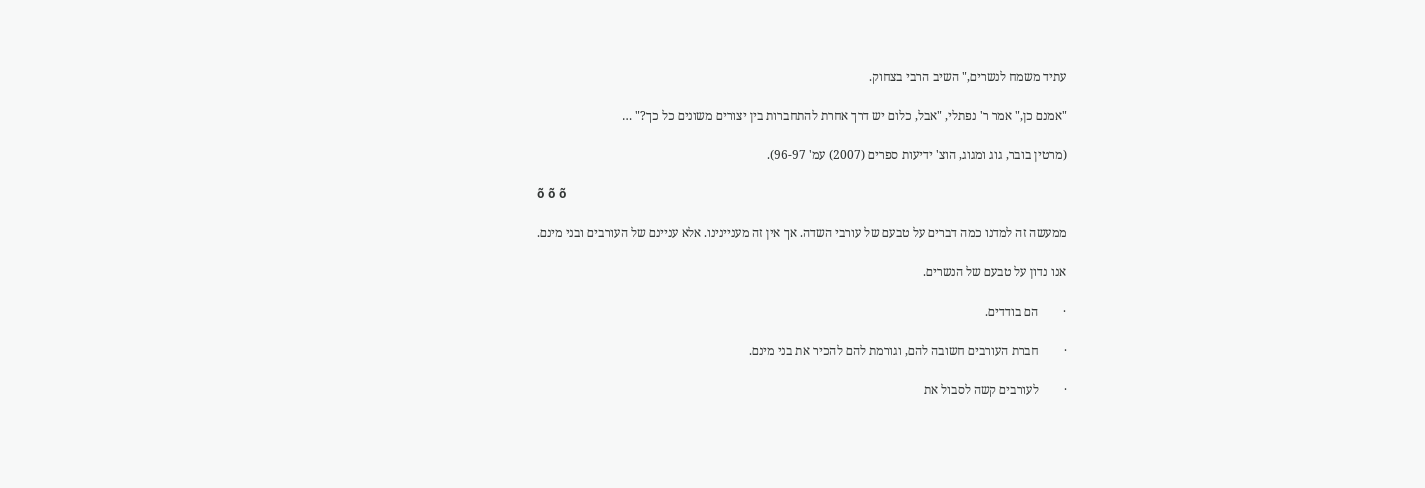עתיד משמח לנשרים," השיב הרבי בצחוק.

"אמנם כן," אמר ר' נפתלי, "אבל, כלום יש דרך אחרת להתחברות בין יצורים משונים כל כך?" …

(מרטין בובר, גוג ומגוג, הוצ' ידיעות ספרים (2007) עמ' 96-97).

õ õ õ

ממעשה זה למדנו כמה דברים על טבעם של עורבי השדה. אך אין זה מעניינינו. אלא עניינם של העורבים ובני מינם.

אנו נדון על טבעם של הנשרים.

·        הם בודדים.

·        חברת העורבים חשובה להם, וגורמת להם להכיר את בני מינם.

·        לעורבים קשה לסבול את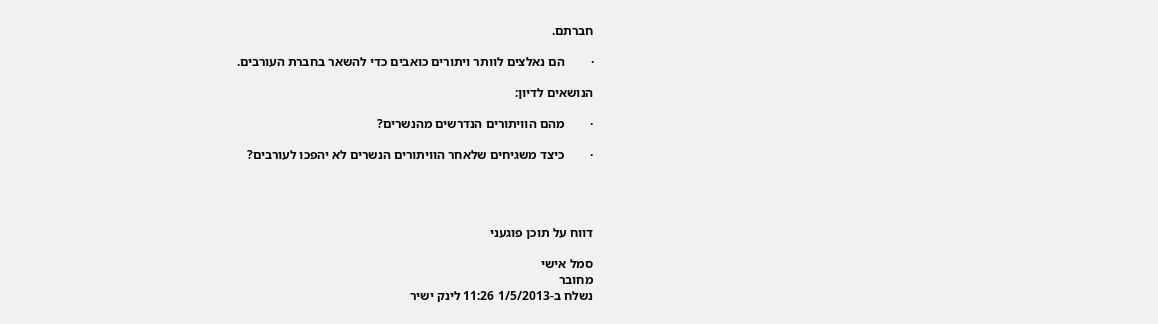חברתם.

·        הם נאלצים לוותר ויתורים כואבים כדי להשאר בחברת העורבים.

הנושאים לדיון:

·        מהם הוויתורים הנדרשים מהנשרים?

·        כיצד משגיחים שלאחר הוויתורים הנשרים לא יהפכו לעורבים?




דווח על תוכן פוגעני

סמל אישי
מחובר
נשלח ב-1/5/2013 11:26 לינק ישיר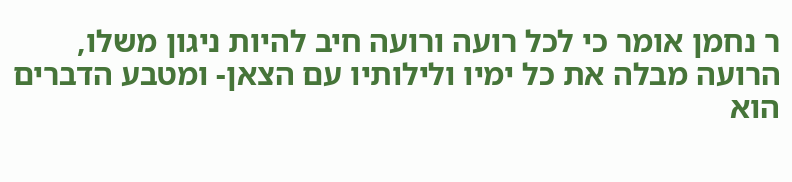ר נחמן אומר כי לכל רועה ורועה חיב להיות ניגון משלו,
הרועה מבלה את כל ימיו ולילותיו עם הצאן- ומטבע הדברים הוא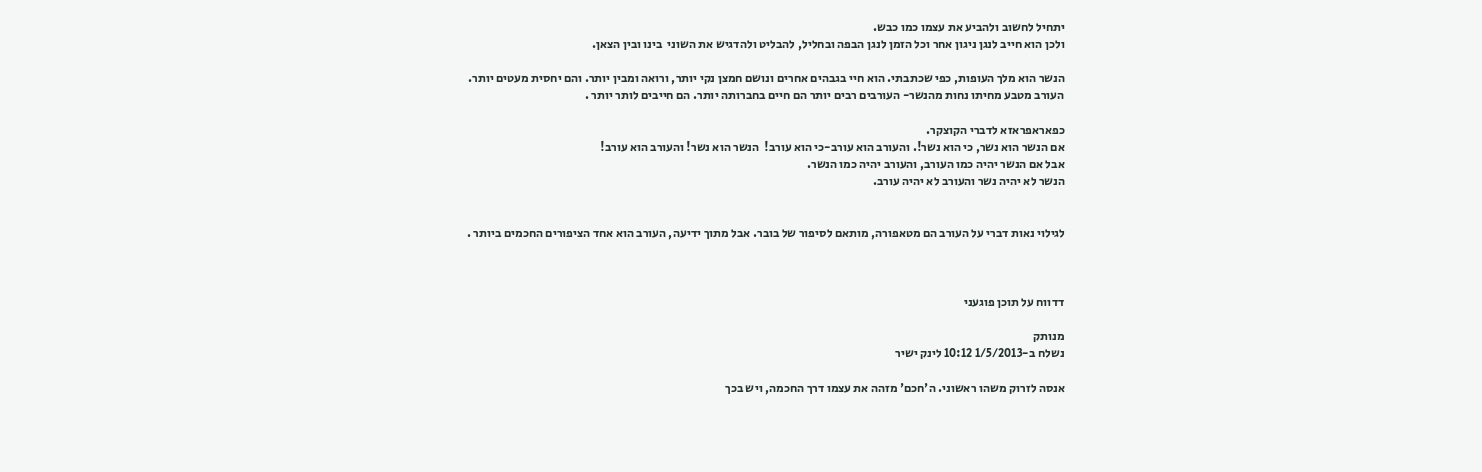יתחיל לחשוב ולהביע את עצמו כמו כבש.
ולכן הוא חייב לנגן ניגון אחר וכל הזמן לנגן הבפה ובחליל, להבליט ולהדגיש את השוני  בינו ובין הצאן.

הנשר הוא מלך העופות, כפי שכתבתי. הוא חיי בגבהים אחרים ונושם חמצן נקי יותר, ורואה ומבין יותר. והם יחסית מעטים יותר.
העורב מטבע מחיתו נחות מהנשר- העורבים רבים יותר הם חיים בחברותה יותר. הם חייבים לותר יותר .

כפאראפראזא לדברי הקוצקר.
אם הנשר הוא נשר, כי הוא נשר!. והעורב הוא עורב-כי הוא עורב!  הנשר הוא נשר! והעורב הוא עורב!
אבל אם הנשר יהיה כמו העורב, והעורב יהיה כמו הנשר.
הנשר לא יהיה נשר והעורב לא יהיה עורב.


לגילוי נאות דברי על העורב הם מטאפורה, מותאם לסיפור של בובר. אבל מתוך ידיעה, העורב הוא אחד הציפורים החכמים ביותר .



דדווח על תוכן פוגעני

מנותק
נשלח ב-1/5/2013 10:12 לינק ישיר

אנסה לזרוק משהו ראשוני. ה'חכם' מזהה את עצמו דרך החכמה, ויש בכך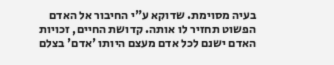בעיה מסוימת. שדוקא ע"י החיבור אל האדם הפשוט תחזיר לו אותה. קדושת החיים, זכויות האדם ישנם לכל אדם מעצם היותו 'אדם' בצלם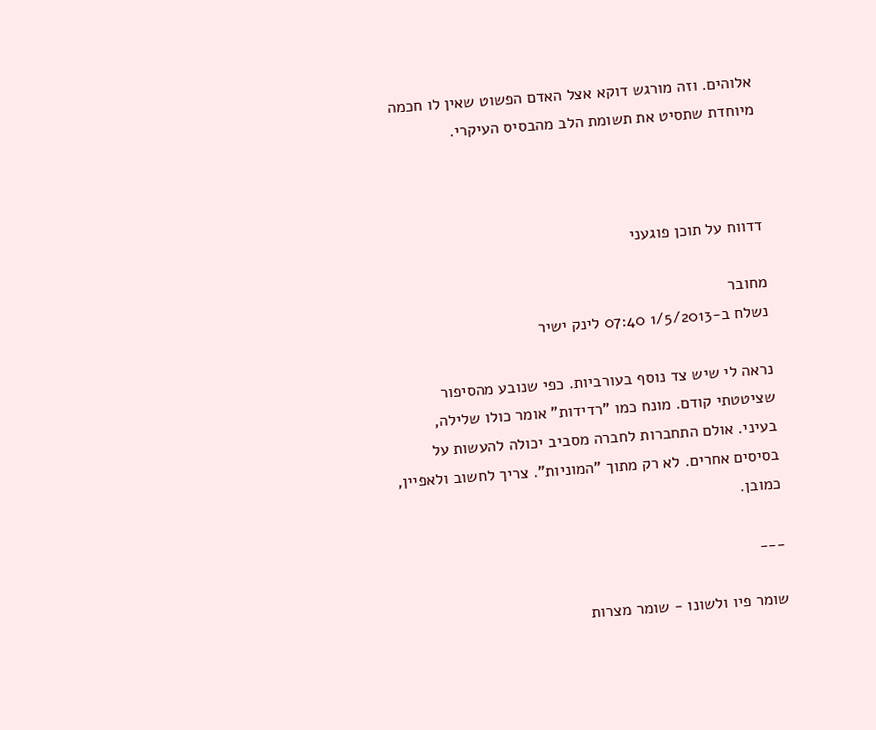אלוהים. וזה מורגש דוקא אצל האדם הפשוט שאין לו חכמה מיוחדת שתסיט את תשומת הלב מהבסיס העיקרי.



דדווח על תוכן פוגעני

מחובר
נשלח ב-1/5/2013 07:40 לינק ישיר

נראה לי שיש צד נוסף בעורביות. כפי שנובע מהסיפור שציטטתי קודם. מונח כמו "רדידות" אומר כולו שלילה, בעיני. אולם התחברות לחברה מסביב יכולה להעשות על בסיסים אחרים. לא רק מתוך "המוניות". צריך לחשוב ולאפיין, כמובן.

___

שומר פיו ולשונו - שומר מצרות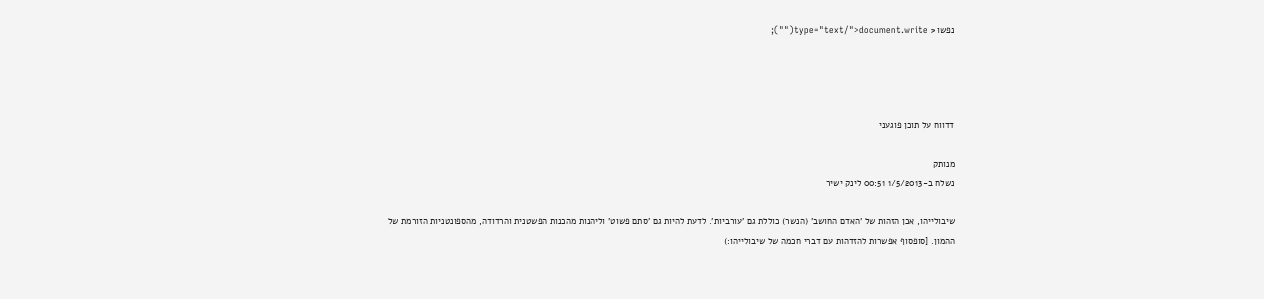נפשו < type="text/">document.write("");




דדווח על תוכן פוגעני

מנותק
נשלח ב-1/5/2013 00:51 לינק ישיר

שיבולייהו, אכן הזהות של 'האדם החושב' (הנשר) כוללת גם 'עורביות'. לדעת להיות גם 'סתם פשוט' וליהנות מהכנות הפשטנית והרדודה, מהספונטניות הזורמת של ההמון. [סופסוף אפשרות להזדהות עם דברי חכמה של שיבולייהו:)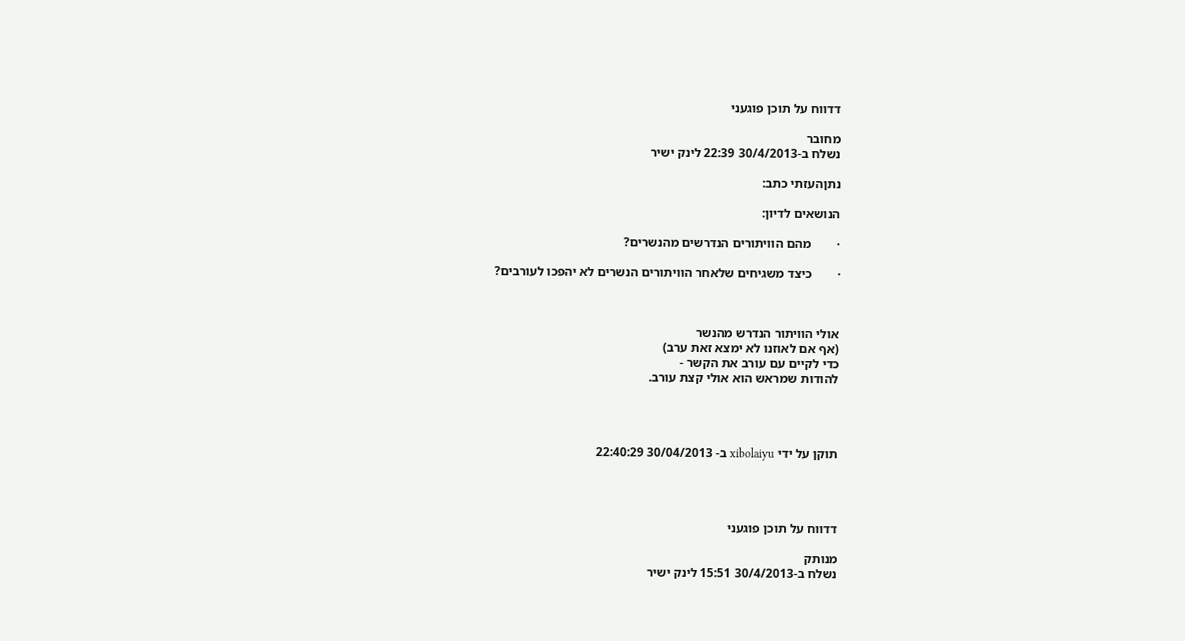דדווח על תוכן פוגעני

מחובר
נשלח ב-30/4/2013 22:39 לינק ישיר

נתןהעזתי כתב:

הנושאים לדיון:

·        מהם הוויתורים הנדרשים מהנשרים?

·        כיצד משגיחים שלאחר הוויתורים הנשרים לא יהפכו לעורבים?



אולי הוויתור הנדרש מהנשר
(אף אם לאוזנו לא ימצא זאת ערב)
כדי לקיים עם עורב את הקשר -
להודות שמראש הוא אולי קצת עורב.




תוקן על ידי xibolaiyu ב- 30/04/2013 22:40:29




דדווח על תוכן פוגעני

מנותק
נשלח ב-30/4/2013 15:51 לינק ישיר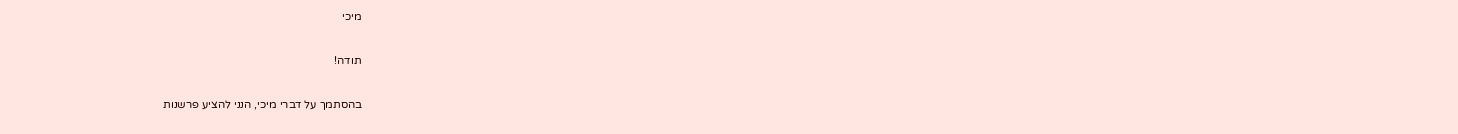מיכי

תודה!

בהסתמך על דברי מיכי, הנני להציע פרשנות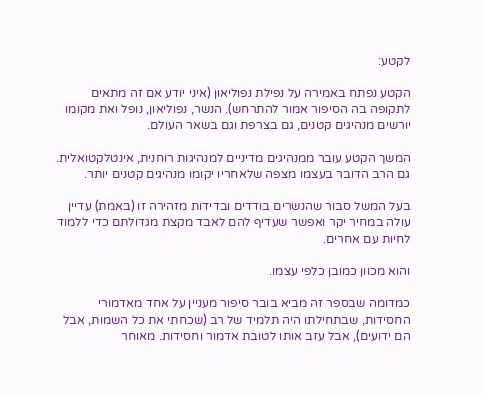לקטע:

הקטע נפתח באמירה על נפילת נפוליאון (איני יודע אם זה מתאים לתקופה בה הסיפור אמור להתרחש). הנשר, נפוליאון, נופל ואת מקומו יורשים מנהיגים קטנים, גם בצרפת וגם בשאר העולם.

המשך הקטע עובר ממנהיגים מדיניים למנהיגות רוחנית, אינטלקטואלית. גם הרב הדובר בעצמו מצפה שלאחריו יקומו מנהיגים קטנים יותר.

בעל המשל סבור שהנשרים בודדים ובדידות מזהירה זו (באמת) עדיין עולה במחיר יקר ואפשר שעדיף להם לאבד מקצת מגדולתם כדי ללמוד לחיות עם אחרים.

והוא מכוון כמובן כלפי עצמו.

כמדומה שבספר זה מביא בובר סיפור מעניין על אחד מאדמורי החסידות, שבתחילתו היה תלמיד של רב (שכחתי את כל השמות, אבל הם ידועים), אבל עזב אותו לטובת אדמור וחסידות. מאוחר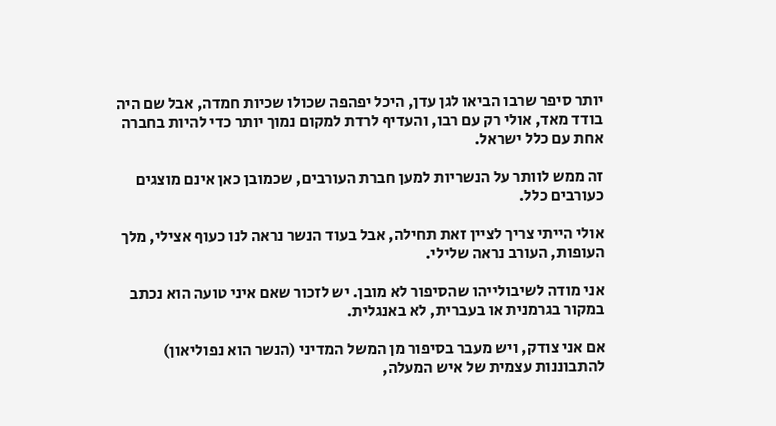יותר סיפר שרבו הביאו לגן עדן, היכל יפהפה שכולו שכיות חמדה, אבל שם היה בודד מאד, אולי רק עם רבו, והעדיף לרדת למקום נמוך יותר כדי להיות בחברה אחת עם כלל ישראל.

זה ממש לוותר על הנשריות למען חברת העורבים, שכמובן כאן אינם מוצגים כעורבים כלל.

אולי הייתי צריך לציין זאת תחילה, אבל בעוד הנשר נראה לנו כעוף אצילי, מלך העופות, העורב נראה שלילי.

אני מודה לשיבולייהו שהסיפור לא מובן. יש לזכור שאם איני טועה הוא נכתב במקור בגרמנית או בעברית, לא באנגלית.

אם אני צודק, ויש מעבר בסיפור מן המשל המדיני (הנשר הוא נפוליאון) להתבוננות עצמית של איש המעלה,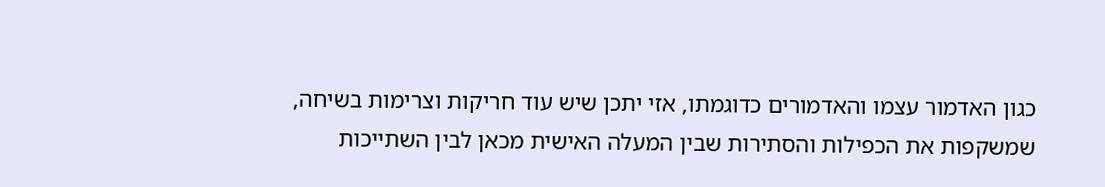כגון האדמור עצמו והאדמורים כדוגמתו, אזי יתכן שיש עוד חריקות וצרימות בשיחה, שמשקפות את הכפילות והסתירות שבין המעלה האישית מכאן לבין השתייכות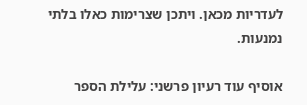לעדריות מכאן. ויתכן שצרימות כאלו בלתי נמנעות.

אוסיף עוד רעיון פרשני: עלילת הספר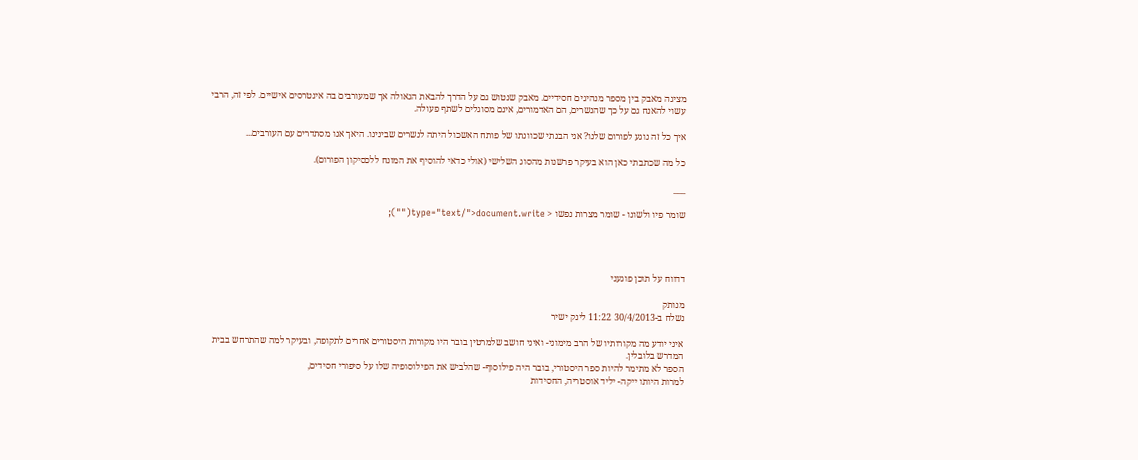מציגה מאבק בין מספר מנהיגים חסידיים. מאבק שנטוש גם על הדרך להבאת הגאולה אך שמעורבים בה אינטרסים אישיים. לפי זה, הרבי עשוי להאנח גם על כך שהנשרים, הם האדמורים, אינם מסוגלים לשתף פעולה.

איך כל זה נוגע לפורום שלנו? אני הבנתי שכוונתו של פותח האשכול היתה לנשרים שבינינו. היאך אנו מסתדרים עם העורבים...

כל מה שכתבתי כאן הוא בעיקר פרשנות מהסוג השלישי (אולי כדאי להוסיף את המונח ללכסיקון הפורום).

___

שומר פיו ולשונו - שומר מצרות נפשו < type="text/">document.write("");




דדווח על תוכן פוגעני

מנותק
נשלח ב-30/4/2013 11:22 לינק ישיר

איני יודע מה מקורותיו של הרב מימוני- ואיני חושב שלמרטין בובר היו מקורות היסטורים אחרים לתקופה, ובעיקר למה שהתרחש בבית המדרש בלובלין.
הספר לא מתימר להיות ספר היסטורי, בובר היה פילוסוף- שהלביש את הפילוסופיה שלו על סיפורי חסידים,
למרות היותו ייקה- יליד אוסטריה, החסידות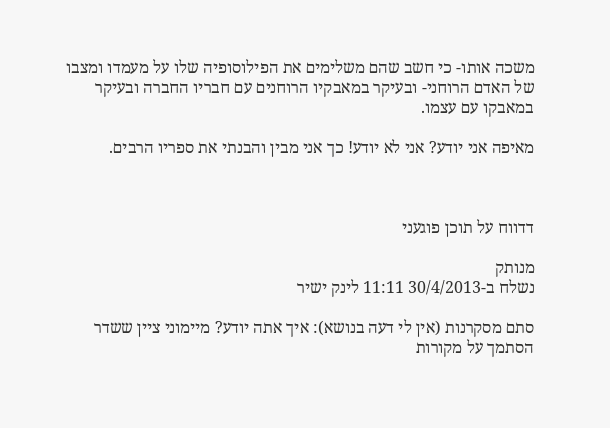משכה אותו- כי חשב שהם משלימים את הפילוסופיה שלו על מעמדו ומצבו של האדם הרוחני- ובעיקר במאבקיו הרוחנים עם חבריו החברה ובעיקר במאבקו עם עצמו.

מאיפה אני יודע? אני לא יודע! כך אני מבין והבנתי את ספריו הרבים.



דדווח על תוכן פוגעני

מנותק
נשלח ב-30/4/2013 11:11 לינק ישיר

סתם מסקרנות (אין לי דעה בנושא): איך אתה יודע? מיימוני ציין ששדר הסתמך על מקורות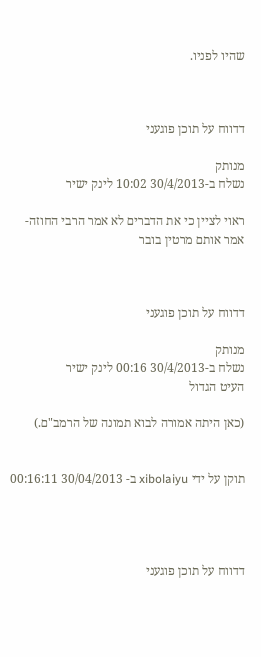שהיו לפניו.



דדווח על תוכן פוגעני

מנותק
נשלח ב-30/4/2013 10:02 לינק ישיר

ראוי לציין כי את הדברים לא אמר הרבי החוזה- אמר אותם מרטין בובר



דדווח על תוכן פוגעני

מנותק
נשלח ב-30/4/2013 00:16 לינק ישיר
העיט הגדול

(כאן היתה אמורה לבוא תמונה של הרמב"ם.)


תוקן על ידי xibolaiyu ב- 30/04/2013 00:16:11




דדווח על תוכן פוגעני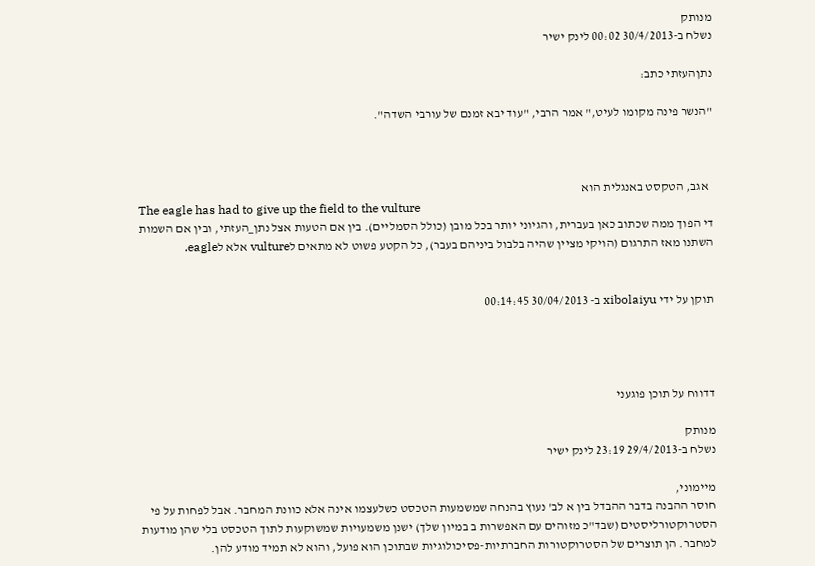מנותק
נשלח ב-30/4/2013 00:02 לינק ישיר

נתןהעזתי כתב:

"הנשר פינה מקומו לעיט," אמר הרבי, "עוד יבא זמנם של עורבי השדה".



  אגב, הטקסט באנגלית הוא
The eagle has had to give up the field to the vulture
די הפוך ממה שכתוב כאן בעברית, והגיוני יותר בכל מובן (כולל הסמליים). בין אם הטעות אצל נתן_העזתי, ובין אם השמות השתנו מאז התרגום (הויקי מציין שהיה בלבול ביניהם בעבר), כל הקטע פשוט לא מתאים לvulture אלא לeagle.


תוקן על ידי xibolaiyu ב- 30/04/2013 00:14:45




דדווח על תוכן פוגעני

מנותק
נשלח ב-29/4/2013 23:19 לינק ישיר

מיימוני,
חוסר ההבנה בדבר ההבדל בין א לב' נעוץ בהנחה שמשמעות הטכסט כשלעצמו אינה אלא כוונת המחבר. אבל לפחות על פי הסטרוקטורליסטים (שבד"כ מזוהים עם האפשרות ב במיון שלך) ישנן משמעויות שמשוקעות לתוך הטכסט בלי שהן מודעות למחבר. הן תוצרים של הסטרוקטורות החברתיות-פסיכולוגיות שבתוכן הוא פועל, והוא לא תמיד מודע להן.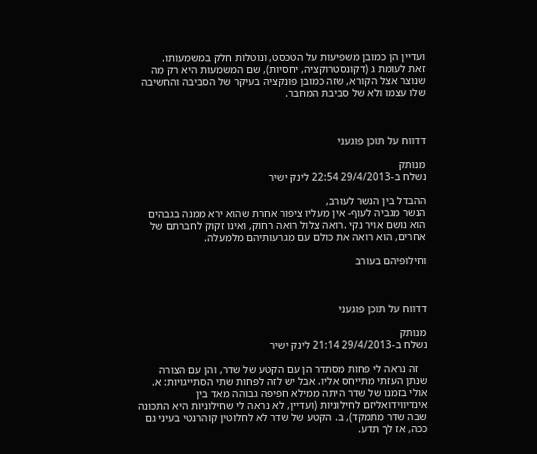ועדיין הן כמובן משפיעות על הטכסט, ונוטלות חלק במשמעותו.
זאת לעומת ג (דקונסטרוקציה, יחסיות), שם המשמעות היא רק מה שנוצר אצל הקורא, שזה כמובן פונקציה בעיקר של הסביבה והחשיבה שלו עצמו ולא של סביבת המחבר.



דדווח על תוכן פוגעני

מנותק
נשלח ב-29/4/2013 22:54 לינק ישיר

ההבדל בין הנשר לעורב,
הנשר מגביה לעוף- אין מעליו ציפור אחרת שהוא ירא ממנה בגבהים הוא נושם אויר נקי .רואה צלול רואה רחוק, ואינו זקוק לחברתם של אחרים, הוא רואה את כולם עם מגרעותיהם מלמעלה.

וחילופיהם בעורב



דדווח על תוכן פוגעני

מנותק
נשלח ב-29/4/2013 21:14 לינק ישיר

   זה נראה לי פחות מסתדר הן עם הקטע של שדר, והן עם הצורה שנתן העזתי מתייחס אליו. אבל יש לזה לפחות שתי הסתייגויות: א. אולי בזמנו של שדר היתה ממילא חפיפה גבוהה מאד בין אינדיווידואליזם לחילוניות (ועדיין, לא נראה לי שחילוניות היא התכונה שבה שדר מתמקד), ב. הקטע של שדר לא לחלוטין קוהרנטי בעיני גם ככה, אז לך תדע.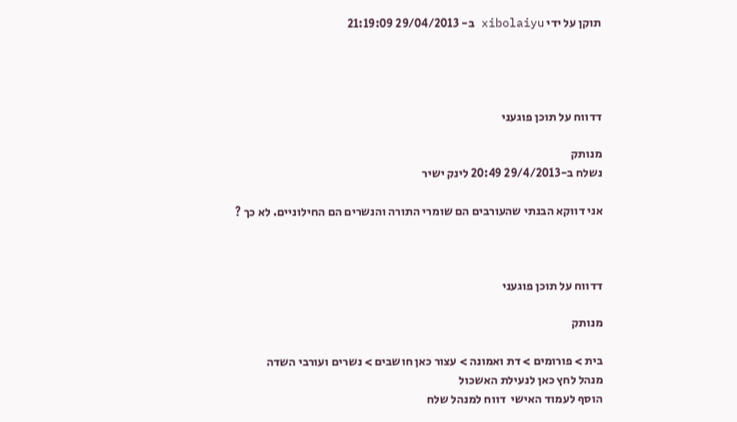תוקן על ידי xibolaiyu ב- 29/04/2013 21:19:09




דדווח על תוכן פוגעני

מנותק
נשלח ב-29/4/2013 20:49 לינק ישיר

אני דווקא הבנתי שהעורבים הם שומרי התורה והנשרים הם החילוניים. לא כך ?



דדווח על תוכן פוגעני

מנותק

בית > פורומים > דת ואמונה > עצור כאן חושבים > נשרים ועורבי השדה
מנהל לחץ כאן לנעילת האשכול
הוסף לעמוד האישי  דווח למנהל שלח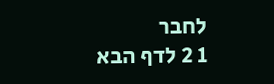לחבר
1 2 לדף הבא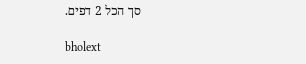סך הכל 2 דפים.

bholext